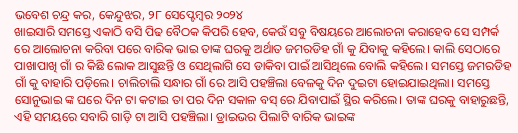ଭବେଶ ଚନ୍ଦ୍ର କର, କେନ୍ଦୁଝର, ୨୮ ସେପ୍ଟେମ୍ବର ୨୦୨୪
ଖାଇସାରି ସମସ୍ତେ ଏକାଠି ବସି ପିଢ ବୈଠକ କିପରି ହେବ, କେଉଁ ସବୁ ବିଷୟରେ ଆଲୋଚନା କରାହେବ ସେ ସମ୍ପର୍କ ରେ ଆଲୋଚନା କରିବା ପରେ ବାରିକ ଭାଇ ତାଙ୍କ ଘରକୁ ଅର୍ଥାତ ଜମରଡିହ ଗାଁ କୁ ଯିବାକୁ କହିଲେ। କାଲି ସେଠାରେ ପାଖାପାଖି ଗାଁ ର କିଛି ଲୋକ ଆସୁଛନ୍ତି ଓ ସେଥିଲାଗି ସେ ଡାକିବା ପାଇଁ ଆସିଥିଲେ ବୋଲି କହିଲେ। ସମସ୍ତେ ଜମରଡିହ ଗାଁ କୁ ବାହାରି ପଡ଼ିଲେ। ଚାଲିଚାଲି ସନ୍ଧାର ଗାଁ ରେ ଆସି ପହଞ୍ଚିଲା ବେଳକୁ ଦିନ ଦୁଇଟା ହୋଇଯାଇଥିଲା। ସମସ୍ତେ ସୋନୁଭାଇ ଙ୍କ ଘରେ ଦିନ ଟା କଟାଇ ତା ପର ଦିନ ସକାଳ ବସ୍ ରେ ଯିବାପାଇଁ ସ୍ଥିର କରିଲେ। ତାଙ୍କ ଘରକୁ ବାହାରୁଛନ୍ତି, ଏହି ସମୟରେ ସବାରି ଗାଡ଼ି ଟା ଆସି ପହଞ୍ଚିଲା। ଡ୍ରାଇଭର ପିଲାଟି ବାରିକ ଭାଇଙ୍କ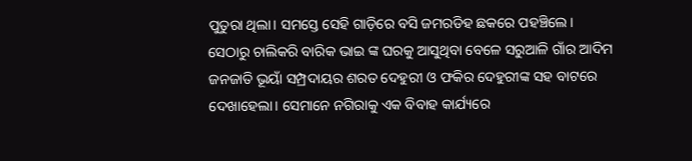ପୁତୁରା ଥିଲା। ସମସ୍ତେ ସେହି ଗାଡ଼ିରେ ବସି ଜମରଡିହ ଛକରେ ପହଞ୍ଚିଲେ।
ସେଠାରୁ ଚାଲିକରି ବାରିକ ଭାଇ ଙ୍କ ଘରକୁ ଆସୁଥିବା ବେଳେ ସରୁଆଳି ଗାଁର ଆଦିମ ଜନଜାତି ଭୂୟାଁ ସମ୍ପ୍ରଦାୟର ଶରତ ଦେହୁରୀ ଓ ଫକିର ଦେହୁରୀଙ୍କ ସହ ବାଟରେ ଦେଖାହେଲା। ସେମାନେ ନଗିରାକୁ ଏକ ବିବାହ କାର୍ଯ୍ୟରେ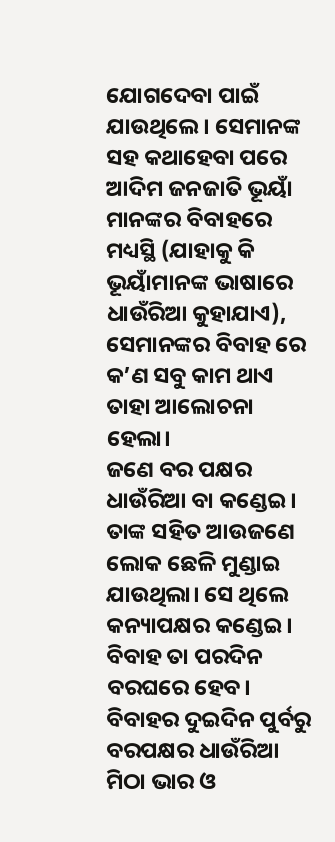ଯୋଗଦେବା ପାଇଁ ଯାଉଥିଲେ। ସେମାନଙ୍କ ସହ କଥାହେବା ପରେ ଆଦିମ ଜନଜାତି ଭୂୟାଁ ମାନଙ୍କର ବିବାହରେ ମଧ୍ୟସ୍ଥି (ଯାହାକୁ କି ଭୂୟାଁମାନଙ୍କ ଭାଷାରେ ଧାଉଁରିଆ କୁହାଯାଏ), ସେମାନଙ୍କର ବିବାହ ରେ କ’ଣ ସବୁ କାମ ଥାଏ ତାହା ଆଲୋଚନା ହେଲା।
ଜଣେ ବର ପକ୍ଷର ଧାଉଁରିଆ ବା କଣ୍ଡେଇ। ତାଙ୍କ ସହିତ ଆଉଜଣେ ଲୋକ ଛେଳି ମୁଣ୍ଡାଇ ଯାଉଥିଲା। ସେ ଥିଲେ କନ୍ୟାପକ୍ଷର କଣ୍ଡେଇ। ବିବାହ ତା ପରଦିନ ବରଘରେ ହେବ। ବିବାହର ଦୁଇଦିନ ପୁର୍ବରୁ ବରପକ୍ଷର ଧାଉଁରିଆ ମିଠା ଭାର ଓ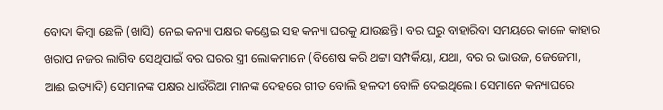ବୋଦା କିମ୍ବା ଛେଳି (ଖାସି) ନେଇ କନ୍ୟା ପକ୍ଷର କଣ୍ଡେଇ ସହ କନ୍ୟା ଘରକୁ ଯାଉଛନ୍ତି। ବର ଘରୁ ବାହାରିବା ସମୟରେ କାଳେ କାହାର ଖରାପ ନଜର ଲାଗିବ ସେଥିପାଇଁ ବର ଘରର ସ୍ତ୍ରୀ ଲୋକମାନେ (ବିଶେଷ କରି ଥଟ୍ଟା ସମ୍ପର୍କିୟା, ଯଥା, ବର ର ଭାଉଜ, ଜେଜେମା, ଆଈ ଇତ୍ୟାଦି) ସେମାନଙ୍କ ପକ୍ଷର ଧାଉଁରିଆ ମାନଙ୍କ ଦେହରେ ଗୀତ ବୋଲି ହଳଦୀ ବୋଳି ଦେଇଥିଲେ। ସେମାନେ କନ୍ୟାଘରେ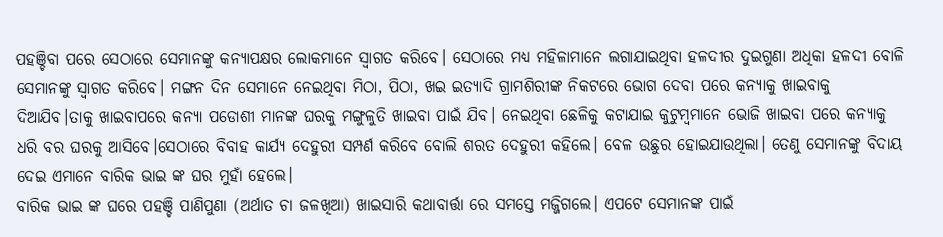ପହଞ୍ଚିବା ପରେ ସେଠାରେ ସେମାନଙ୍କୁ କନ୍ୟାପକ୍ଷର ଲୋକମାନେ ସ୍ବାଗତ କରିବେ। ସେଠାରେ ମଧ୍ୟ ମହିଳାମାନେ ଲଗାଯାଇଥିବା ହଳଦୀର ଦୁଇଗୁଣା ଅଧିକା ହଳଦୀ ବୋଳି ସେମାନଙ୍କୁ ସ୍ବାଗତ କରିବେ। ମଙ୍ଗନ ଦିନ ସେମାନେ ନେଇଥିବା ମିଠା, ପିଠା, ଖଇ ଇତ୍ୟାଦି ଗ୍ରାମଶିରୀଙ୍କ ନିକଟରେ ଭୋଗ ଦେବା ପରେ କନ୍ୟାକୁ ଖାଇବାକୁ ଦିଆଯିବ।ତାକୁ ଖାଇବାପରେ କନ୍ୟା ପଡୋଶୀ ମାନଙ୍କ ଘରକୁ ମଙ୍ଗୁଳୁତି ଖାଇବା ପାଇଁ ଯିବ। ନେଇଥିବା ଛେଳିକୁ କଟାଯାଇ କୁଟୁମ୍ବମାନେ ଭୋଜି ଖାଇବା ପରେ କନ୍ୟାକୁ ଧରି ବର ଘରକୁ ଆସିବେ।ସେଠାରେ ବିବାହ କାର୍ଯ୍ୟ ଦେହୁରୀ ସମ୍ପର୍ଣ କରିବେ ବୋଲି ଶରତ ଦେହୁରୀ କହିଲେ। ବେଳ ଉଛୁର ହୋଇଯାଉଥିଲା। ତେଣୁ ସେମାନଙ୍କୁ ବିଦାୟ ଦେଇ ଏମାନେ ବାରିକ ଭାଇ ଙ୍କ ଘର ମୁହାଁ ହେଲେ।
ବାରିକ ଭାଇ ଙ୍କ ଘରେ ପହଞ୍ଚି ପାଣିପୁଣା (ଅର୍ଥାତ ଚା ଜଳଖିଆ) ଖାଇସାରି କଥାବାର୍ତ୍ତା ରେ ସମସ୍ତେ ମଜ୍ଜିଗଲେ। ଏପଟେ ସେମାନଙ୍କ ପାଇଁ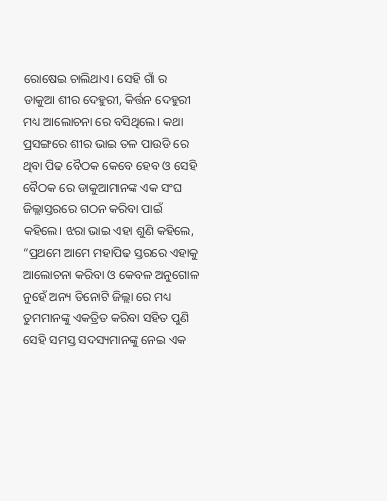ରୋଷେଇ ଚାଲିଥାଏ। ସେହି ଗାଁ ର ଡାକୁଆ ଶୀର ଦେହୁରୀ, କିର୍ତ୍ତନ ଦେହୁରୀ ମଧ୍ୟ ଆଲୋଚନା ରେ ବସିଥିଲେ। କଥା ପ୍ରସଙ୍ଗରେ ଶୀର ଭାଇ ତଳ ପାଉଡି ରେ ଥିବା ପିଢ ବୈଠକ କେବେ ହେବ ଓ ସେହି ବୈଠକ ରେ ଡାକୁଆମାନଙ୍କ ଏକ ସଂଘ ଜିଲ୍ଲାସ୍ତରରେ ଗଠନ କରିବା ପାଇଁ କହିଲେ। ଝରା ଭାଇ ଏହା ଶୁଣି କହିଲେ, “ପ୍ରଥମେ ଆମେ ମହାପିଢ ସ୍ତରରେ ଏହାକୁ ଆଲୋଚନା କରିବା ଓ କେବଳ ଅନୁଗୋଳ ନୁହେଁ ଅନ୍ୟ ତିନୋଟି ଜିଲ୍ଲା ରେ ମଧ୍ୟ ତୁମମାନଙ୍କୁ ଏକତ୍ରିତ କରିବା ସହିତ ପୁଣି ସେହି ସମସ୍ତ ସଦସ୍ୟମାନଙ୍କୁ ନେଇ ଏକ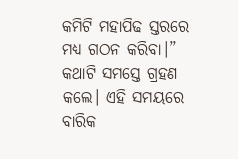କମିଟି ମହାପିଢ ସ୍ତରରେ ମଧ୍ୟ ଗଠନ କରିବା।” କଥାଟି ସମସ୍ତେ ଗ୍ରହଣ କଲେ। ଏହି ସମୟରେ ବାରିକ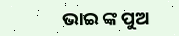ଭାଇ ଙ୍କ ପୁଅ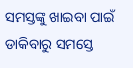ସମସ୍ତଙ୍କୁ ଖାଇବା ପାଇଁ ଡାକିବାରୁ ସମସ୍ତେ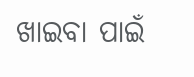ଖାଇବା ପାଇଁ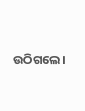ଉଠିଗଲେ।